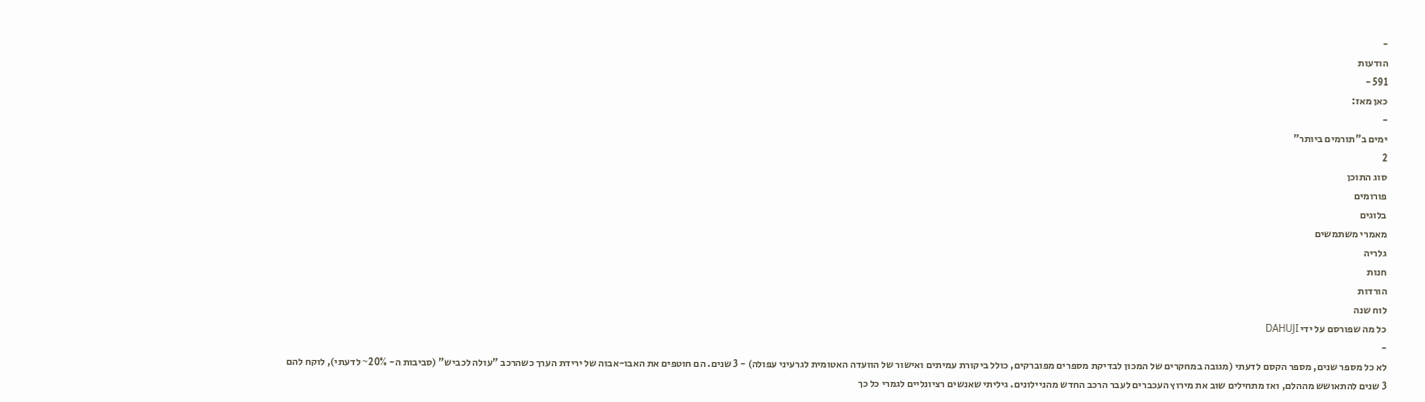-
הודעות
591 -
כאן מאז:
-
ימים ב"תורמים ביותר"
2
סוג התוכן
פורומים
בלוגים
מאמרי משתמשים
גלריה
חנות
הורדות
לוח שנה
כל מה שפורסם על ידי DAHUJI
-
לא כל מספר שנים, מספר הקסם לדעתי (מגובה במחקרים של המכון לבדיקת מספרים מפוברקים, כולל ביקורת עמיתים ואישור של הוועדה האטומית לגרעיני עפולה) - 3 שנים. הם חוטפים את האבו-אבוה של ירידת הערך כשהרכב "עולה לכביש" (סביבות ה- 20%~ לדעתי), לוקח להם 3 שנים להתאושש מההלם, ואז מתחילים שוב את מירוץ העכברים לעבר הרכב החדש מהניילונים. גיליתי שאנשים רציונליים לגמרי כל כך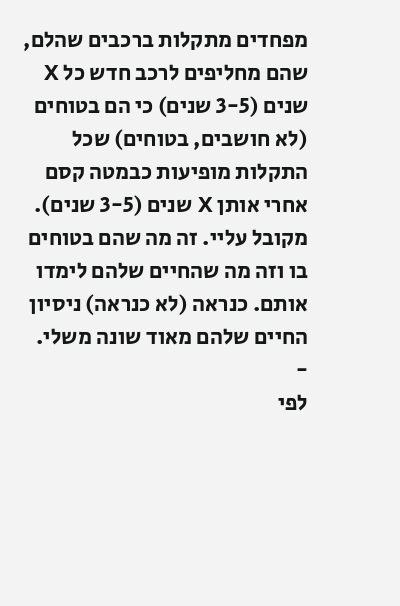מפחדים מתקלות ברכבים שהלם, שהם מחליפים לרכב חדש כל X שנים (3-5 שנים) כי הם בטוחים (לא חושבים, בטוחים) שכל התקלות מופיעות כבמטה קסם אחרי אותן X שנים (3-5 שנים). מקובל עליי. זה מה שהם בטוחים בו וזה מה שהחיים שלהם לימדו אותם. כנראה (לא כנראה) ניסיון החיים שלהם מאוד שונה משלי.
-
לפי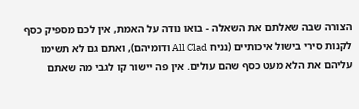הצורה שבה שאלתם את השאלה - בואו נודה על האמת, אין לכם מספיק כסף לקנות סירי בישול איכותיים (נניח All Clad ודומיהם), ואתם גם לא תשימו עליהם את הלא מעט כסף שהם עולים. אין פה יישור קו לגבי מה שאתם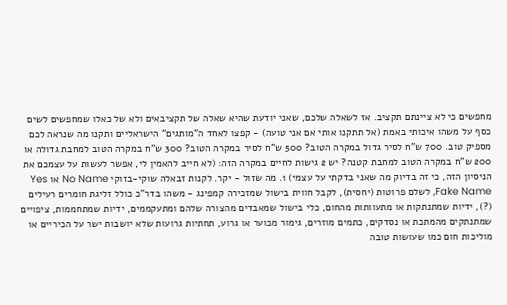מחפשים כי לא ציינתם תקציב. אז לשאלה שלכם, שאני יודעת שהיא שאלה של תקציבאים ולא של כאלו שמחפשים לשים כסף על משהו איכותי באמת (אל תתקנו אותי אם אני טועה) - קפצו לאחד ה"מותגים" הישראליים ותקנו מה שנראה לכם מספיק טוב. 700 ש"ח לסיר גדול במקרה הטוב? 500 ש"ח לסיר במקרה הטוב? 300 ש"ח במקרה הטוב למחבת גדולה או 200 ש"ח במקרה הטוב למחבת קטנה? יש 2 גישות לחיים במקרה הזה: (לא חייב להאמין לי, אפשר לעשות על עצמכם את הניסיון הזה, כי זה בדיוק מה שאני בדקתי על עצמי) 1. מה שזול - יקר. לקנות זבאלה שוקי-בזוקי No Name או Yes Fake Name, לשלם פרוטות (יחסית), לקבל חווית בישול שמזכירה קמפינג - משהו בדר"כ כולל זליגת חומרים רעילים (?), ידיות שמתנתקות או מתעוותות מהחום, כלי בישול שמאבדים מהצורה שלהם ומתעקממים, ידיות שמתחממות, ציפויים שמתנתקים מהמתכת או נסדקים, כתמים מוזרים, גימור מכוער או גרוע, תחתיות גרועות שלא יושבות ישר על הכיריים או מוליכות חום כמו שעושות טובה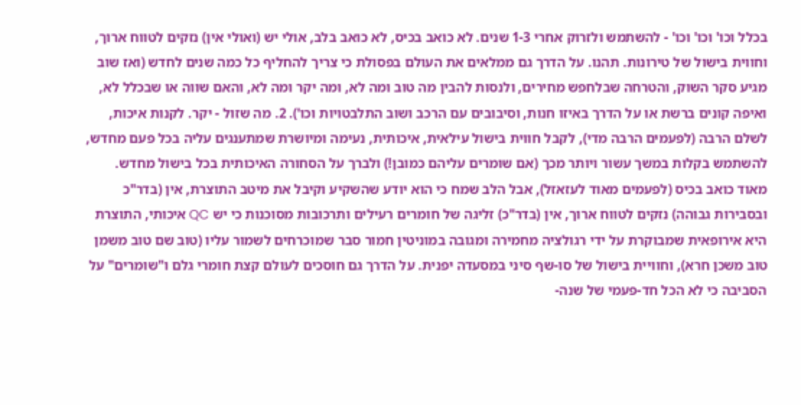בכלל וכו' וכו' וכו' - להשתמש ולזרוק אחרי 1-3 שנים. לא כואב בכיס, לא כואב בלב, אולי יש (ואולי אין) נזקים לטווח ארוך, וחווית בישול של טירונות. תהנו. על הדרך גם ממלאים את העולם בפסולת כי צריך להחליף כל כמה שנים לחדש (ואז שוב מגיע סקר השוק, והטרחה שבלחפש מחירים, ולנסות להבין מה טוב ומה לא, ומה יקר ומה לא, והאם שווה או שבכלל לא, ואיפה קונים ברשת או על הדרך באיזו חנות, וסיבובים עם הרכב ושוב התלבטויות וכו'). 2. מה שזול - יקר. לקנות איכות, לשלם הרבה (לפעמים הרבה מדי), לקבל חווית בישול עילאית, איכותית, נעימה ומיושרת שמתענגים עליה בכל פעם מחדש, להשתמש בקלות במשך עשור ויותר מכך (אם שומרים עליהם כמובן!) ולברך על הסחורה האיכותית בכל בישול מחדש. מאוד כואב בכיס (לפעמים מאוד לעזאזל), אבל הלב שמח כי הוא יודע שהשקיע וקיבל את מיטב התוצרת, אין (בדר"כ ובסבירות גבוהה) נזקים לטווח ארוך, אין (בדר"כ) זליגה של חומרים רעילים ותרכובות מסוכנות כי יש QC איכותי, התוצרת היא אירופאית שמבוקרת על ידי רגולציה מחמירה ומגובה במוניטין חמור סבר שמוכרחים לשמור עליו (טוב שם טוב משמן טוב משכן חרא), וחוויית בישול של סו-שף סיני במסעדה יפנית. על הדרך גם חוסכים לעולם קצת חומרי גלם ו"שומרים" על הסביבה כי לא הכל חד-פעמי של שנה-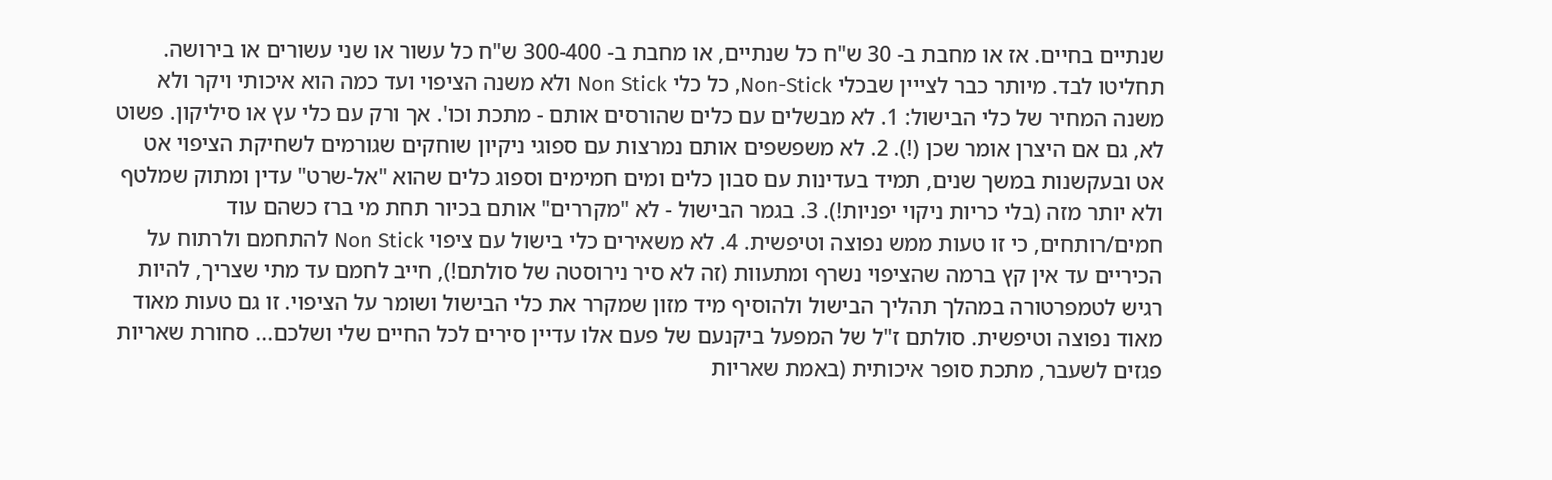שנתיים בחיים. אז או מחבת ב- 30 ש"ח כל שנתיים, או מחבת ב- 300-400 ש"ח כל עשור או שני עשורים או בירושה. תחליטו לבד. מיותר כבר לצייין שבכלי Non-Stick, כל כלי Non Stick ולא משנה הציפוי ועד כמה הוא איכותי ויקר ולא משנה המחיר של כלי הבישול: 1. לא מבשלים עם כלים שהורסים אותם - מתכת וכו'. אך ורק עם כלי עץ או סיליקון. פשוט לא, גם אם היצרן אומר שכן (!). 2. לא משפשפים אותם נמרצות עם ספוגי ניקיון שוחקים שגורמים לשחיקת הציפוי אט אט ובעקשנות במשך שנים, תמיד בעדינות עם סבון כלים ומים חמימים וספוג כלים שהוא "אל-שרט" עדין ומתוק שמלטף ולא יותר מזה (בלי כריות ניקוי יפניות!). 3. בגמר הבישול - לא "מקררים" אותם בכיור תחת מי ברז כשהם עוד חמים/רותחים, כי זו טעות ממש נפוצה וטיפשית. 4. לא משאירים כלי בישול עם ציפוי Non Stick להתחמם ולרתוח על הכיריים עד אין קץ ברמה שהציפוי נשרף ומתעוות (זה לא סיר נירוסטה של סולתם!), חייב לחמם עד מתי שצריך, להיות רגיש לטמפרטורה במהלך תהליך הבישול ולהוסיף מיד מזון שמקרר את כלי הבישול ושומר על הציפוי. זו גם טעות מאוד מאוד נפוצה וטיפשית. סולתם ז"ל של המפעל ביקנעם של פעם אלו עדיין סירים לכל החיים שלי ושלכם... סחורת שאריות פגזים לשעבר, מתכת סופר איכותית (באמת שאריות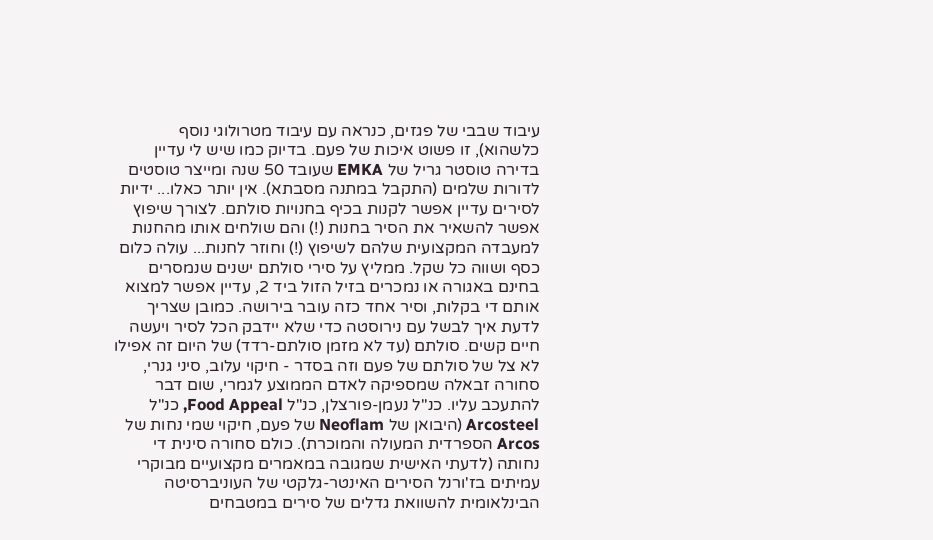עיבוד שבבי של פגזים, כנראה עם עיבוד מטרולוגי נוסף כלשהוא), זו פשוט איכות של פעם. בדיוק כמו שיש לי עדיין בדירה טוסטר גריל של EMKA שעובד 50 שנה ומייצר טוסטים לדורות שלמים (התקבל במתנה מסבתא). אין יותר כאלו... ידיות לסירים עדיין אפשר לקנות בכיף בחנויות סולתם. לצורך שיפוץ אפשר להשאיר את הסיר בחנות (!) והם שולחים אותו מהחנות למעבדה המקצועית שלהם לשיפוץ (!) וחוזר לחנות... עולה כלום כסף ושווה כל שקל. ממליץ על סירי סולתם ישנים שנמסרים בחינם באגורה או נמכרים בזיל הזול ביד 2, עדיין אפשר למצוא אותם די בקלות, וסיר אחד כזה עובר בירושה. כמובן שצריך לדעת איך לבשל עם נירוסטה כדי שלא יידבק הכל לסיר ויעשה חיים קשים. סולתם (עד לא מזמן סולתם-רדד) של היום זה אפילו לא צל של סולתם של פעם וזה בסדר - חיקוי עלוב, סיני גנרי, סחורה זבאלה שמספיקה לאדם הממוצע לגמרי, שום דבר להתעכב עליו. כנ"ל נעמן-פורצלן, כנ"ל Food Appeal, כנ"ל Arcosteel (היבואן של Neoflam של פעם, חיקוי שמי נחות של Arcos הספרדית המעולה והמוכרת). כולם סחורה סינית די נחותה (לדעתי האישית שמגובה במאמרים מקצועיים מבוקרי עמיתים בז'ורנל הסירים האינטר-גלקטי של העוניברסיטה הבינלאומית להשוואת גדלים של סירים במטבחים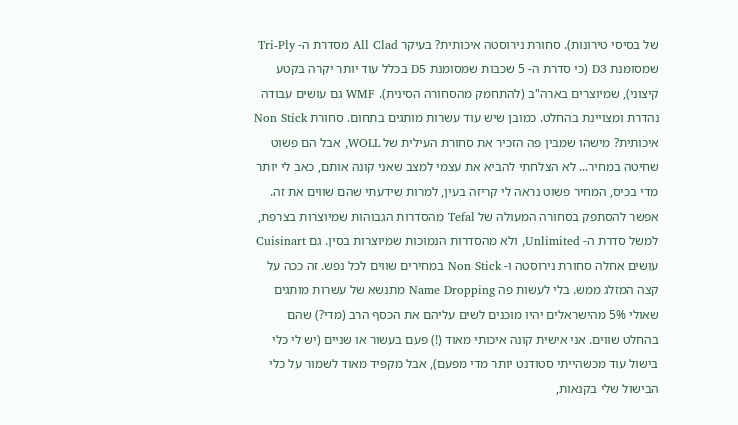של בסיסי טירונות). סחורת נירוסטה איכותית? בעיקר All Clad מסדרת ה- Tri-Ply שמסומנת D3 (כי סדרת ה- 5 שכבות שמסומנת D5 בכלל עוד יותר יקרה בקטע קיצוני), שמיוצרים בארה"ב (להתחמק מהסחורה הסינית). WMF גם עושים עבודה נהדרת ומצויינת בהחלט. כמובן שיש עוד עשרות מותגים בתחום. סחורת Non Stick איכותית? מישהו שמבין פה הזכיר את סחורת העילית של WOLL, אבל הם פשוט שחיטה במחיר... לא הצלחתי להביא את עצמי למצב שאני קונה אותם, כאב לי יותר מדי בכיס, המחיר פשוט נראה לי קריזה בעין, למרות שידעתי שהם שווים את זה. אפשר להסתפק בסחורה המעולה של Tefal מהסדרות הגבוהות שמיוצרות בצרפת, למשל סדרת ה- Unlimited, ולא מהסדרות הנמוכות שמיוצרות בסין. גם Cuisinart עושים אחלה סחורת נירוסטה ו- Non Stick במחירים שווים לכל נפש. זה ככה על קצה המזלג ממש. בלי לעשות פה Name Dropping מתנשא של עשרות מותגים שאולי 5% מהישראלים יהיו מוכנים לשים עליהם את הכסף הרב (מדי?) שהם בהחלט שווים. אני אישית קונה איכותי מאוד (!) פעם בעשור או שניים (יש לי כלי בישול עוד מכשהייתי סטודנט יותר מדי מפעם), אבל מקפיד מאוד לשמור על כלי הבישול שלי בקנאות,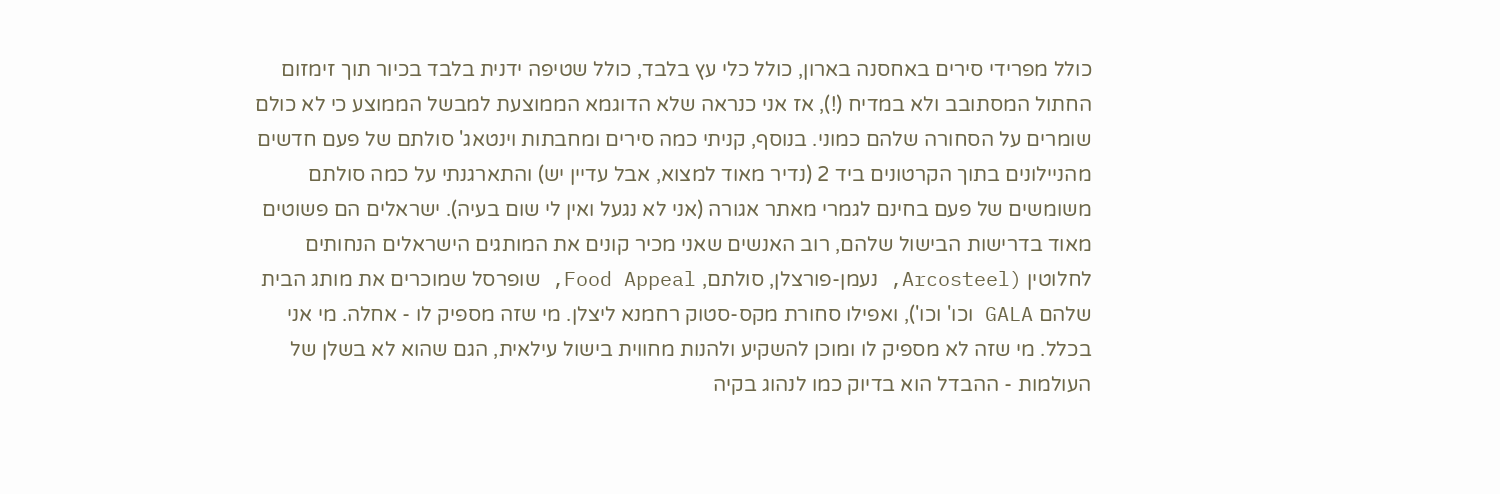כולל מפרידי סירים באחסנה בארון, כולל כלי עץ בלבד, כולל שטיפה ידנית בלבד בכיור תוך זימזום החתול המסתובב ולא במדיח (!), אז אני כנראה שלא הדוגמא הממוצעת למבשל הממוצע כי לא כולם שומרים על הסחורה שלהם כמוני. בנוסף, קניתי כמה סירים ומחבתות וינטאג' סולתם של פעם חדשים מהניילונים בתוך הקרטונים ביד 2 (נדיר מאוד למצוא, אבל עדיין יש) והתארגנתי על כמה סולתם משומשים של פעם בחינם לגמרי מאתר אגורה (אני לא נגעל ואין לי שום בעיה). ישראלים הם פשוטים מאוד בדרישות הבישול שלהם, רוב האנשים שאני מכיר קונים את המותגים הישראלים הנחותים לחלוטין (Arcosteel, נעמן-פורצלן, סולתם, Food Appeal, שופרסל שמוכרים את מותג הבית שלהם GALA וכו' וכו'), ואפילו סחורת מקס-סטוק רחמנא ליצלן. מי שזה מספיק לו - אחלה. מי אני בכלל. מי שזה לא מספיק לו ומוכן להשקיע ולהנות מחווית בישול עילאית, הגם שהוא לא בשלן של העולמות - ההבדל הוא בדיוק כמו לנהוג בקיה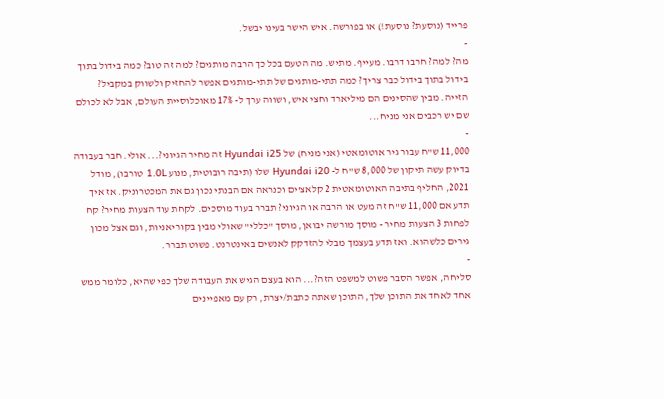פרייד (נוסעת? נוסעת!) או בפורשה. איש הישר בעינו יבשל.
-
מה? למה? חרבו דרבו. מעייף. מתיש. מה הטעם בכל כך הרבה מותגים? למה זה טוב? כמה בידול בתוך בידול בתוך בידול כבר צריך? כמה תתי-מותגים של תתי-מותגים אפשר להחזיק ולשווק במקביל? הזייה. מבין שהסינים הם מיליארד וחצי איש, ושווה ערך ל- 17% מאוכלוסיית העולם, אבל לא לכולם שם יש רכבים אני מניח...
-
11,000 ש"ח עבור גיר אוטומאטי (אני מניח) של Hyundai i25 זה מחיר הגיוני?... אולי. חבר בעבודה בדיוק עשה תיקון של 8,000 ש"ח ל- Hyundai i20 שלו (תיבה רובוטית, מנוע 1.0L טורבו), מודל 2021, החליף בתיבה האוטומאטית 2 קלאצ'ים וכנראה אם הבנתי נכון גם את המכטרוניק. אז איך תדע אם 11,000 ש"ח זה מעט או הרבה או הגיוני? תברר בעוד מוסכים. לקחת עוד הצעות מחיר? קח לפחות 3 הצעות מחיר - מוסך מורשה יבואן, מוסך "כללי" שאולי מבין בקוריאניות, וגם אצל מכון גירים כלשהוא. ואז תדע בעצמך מבלי להזדקק לאנשים באינטרנט. פשוט תברר.
-
סליחה, אפשר הסבר פשוט למשפט הזה?... הוא בעצם הגיש את העבודה שלך כפי שהיא, כלומר ממש אחד לאחד את התוכן שלך, התוכן שאתה כתבת/יצרת, רק עם מאפיינים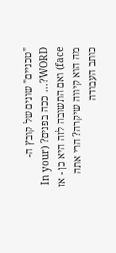"טכניים" שונים של קובץ ה- WORD?... ככה בפנים? (In your face) ואם התשובה לזה היא כן - אז מה הוא קיווה שיקרה? הרי אתה כותב העבודה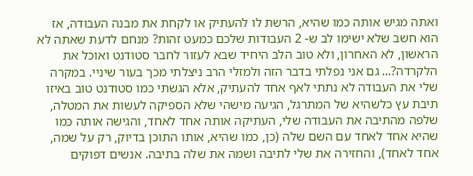ואתה מגיש אותה כמו שהיא, הרשת לו להעתיק או לקחת את מבנה העבודה, אז הוא חשב שלא ישימו לב ש- 2 העבודות שלכם כמעט זהות? מנחם לדעת שאתה לא הראשון, לא האחרון, ולא טוב הלב היחיד שבא לעזור לחבר סטודנט ואוכל את הלקרדה?... גם אני נפלתי בדבר הזה ולמזלי הרב ניצלתי מכך בעור שיניי. במקרה שלי את העבודה לא נתתי לאף אחד להעתיק, אלא הגשתי כמו סטודנט טוב באיזו תיבת עץ כלשהיא של המתרגל, הגיעה מישהי שלא הספיקה לעשות את המטלה, שלפה מהתיבה את העבודה שלי, העתיקה אותה אחד לאחד, והגישה אותה כמו שהיא אחד לאחד עם השם שלה (כן, כמו שהיא, אותו התוכן בדיוק, רק על שמה, אחד לאחד), והחזירה את שלי לתיבה ושמה את שלה בתיבה. אנשים דפוקים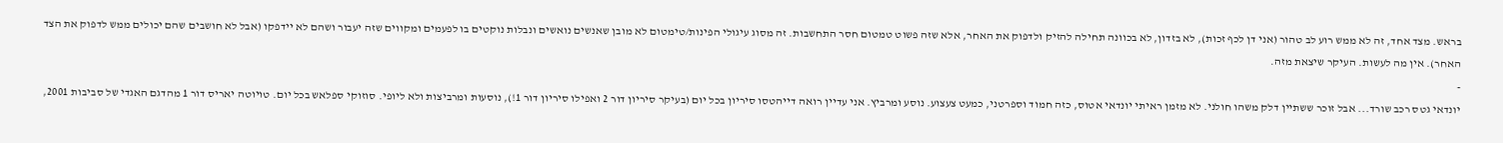בראש. מצד אחד, זה לא ממש רוע לב טהור (אני דן לכף זכות), לא בזדון, לא בכוונה תחילה להזיק ולדפוק את האחר, אלא שזה פשוט טמטום חסר התחשבות. זה מסוג עיגולי הפינות/טימטום לא מובן שאנשים נואשים ונבלות נוקטים בו לפעמים ומקווים שזה יעבור ושהם לא יידפקו (אבל לא חושבים שהם יכולים ממש לדפוק את הצד האחר). אין מה לעשות. העיקר שיצאת מזה.
-
יונדאי גטס רכב שורד... אבל זוכר ששתיין דלק משהו חולני. לא מזמן ראיתי יונדאי אטוס, כזה חמוד וספרטני, כמעט צעצוע. נוסע ומרביץ. אני עדיין רואה דייהטסו סיריון בכל יום (בעיקר סיריון דור 2 ואפילו סיריון דור 1!), נוסעות ומרביצות ולא ליופי. סוזוקי ספלאש בכל יום. טויוטה יאריס דור 1 מהדגם האגדי של סביבות 2001,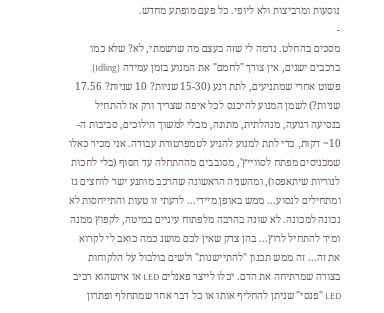נוסעות ומרביצות ולא ליופי. כל פעם מופתע מחדש.
-
מסכים בהחלט. נדמה לי שזה בעצם מה שרשמתי, לא? שלא כמו ברכבים ישנים, אין צורך "לחמם" את המנוע בזמן עמידה (Idling). פשוט אחרי שמתניעים, לתת רגע (15-30 שניות? 10 שניות? 17.56 שניות?) לשמן המנוע להיכנס לכל איפה שצריך ורק אז להתחיל בנסיעה רגועה, מנהלתית, מתונה, מבלי למשוך הילוכים, סביבות ה- 10~ דקות, כדי לתת למנוע להגיע לטמפרטורת עבודה. אני מכיר כאלו שמכניסים מפתח לסווייץ', מסובבים מההתחלה עד הסוף (בלי לחכות לנוריות שיתאפסו), ומהשניה הראשונה שהרכב מותנע ישר לוחצים גז ומתחילים לנסוע... ממש באופן מיידי... לדעתי זו טעות והתייחסות לא נכונה למכונה. לא שונה בהרבה מלפתוח עיניים במיטה, לקפוץ ממנה ומיד להתחיל לרוץ... בהן צדק שאין לכם מושג כמה כואב לי לקרוא את זה... זה ממש תכנון "להתיישנות" ולשים בולבול על הלקוחות בצורה שמרתיחה את הדם. יכלו לייצר פאנלים LED או איזשהוא רכיב LED "פנסי" שניתן להחליף אותו או כל דבר אחר שמתחלף ופתרון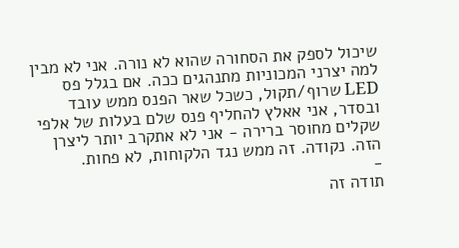שיכול לספק את הסחורה שהוא לא נורה. אני לא מבין למה יצרני המכוניות מתנהגים ככה. אם בגלל פס LED שרוף/תקול, כשכל שאר הפנס ממש עובד ובסדר, אני אאלץ להחליף פנס שלם בעלות של אלפי שקלים מחוסר ברירה - אני לא אתקרב יותר ליצרן הזה. נקודה. זה ממש נגד הלקוחות, לא פחות.
-
תודה זה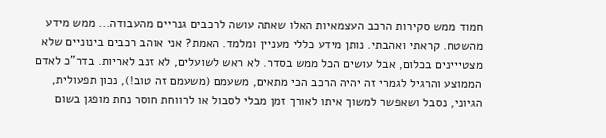חמוד ממש סקירות הרכב העצמאיות האלו שאתה עושה לרכבים גנריים מהעבודה... ממש מידע מהשטח. קראתי ואהבתי. נותן מידע כללי מעניין ומלמד. האמת? אני אוהב רכבים בינוניים שלא מצטייינים בכלום, אבל עושים הכל ממש בסדר. לא ראש לשועלים, לא זנב לאריות. בדר"כ לאדם הממוצע והרגיל לגמרי זה יהיה הרכב הכי מתאים, משעמם (משעמם זה טוב!), נכון תפעולית, הגיוני, נסבל ושאפשר למשוך איתו לאורך זמן מבלי לסבול או לרווחת חוסר נחת מופגן בשום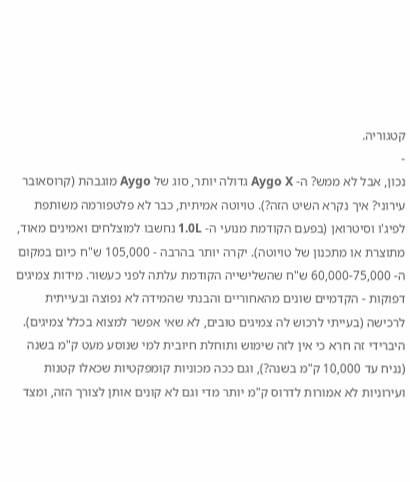קטגוריה.
-
נכון, אבל לא ממש? ה- Aygo X גדולה יותר, סוג של Aygo מוגבהת (קרוסאובר עירוני? איך נקרא השיט הזה?). טויוטה אמיתית, כבר לא פלטפורמה משותפת לפיג'ו וסיטרואן (בפעם הקודמת מנועי ה- 1.0L נחשבו למוצלחים ואמינים מאוד, מתוצרת או מתכנון של טויוטה). יקרה יותר בהרבה - 105,000 ש"ח כיום במקום ה- 60,000-75,000 ש"ח שהשלישייה הקודמת עלתה לפני כעשור. מידות צמיגים דפוקות - הקדמיים שונים מהאחוריים והבנתי שהמידה לא נפוצה ובעייתית לרכישה (בעייתי לרכוש לה צמיגים טובים, לא שאי אפשר למצוא בכלל צמיגים). היברידי זה חרא כי אין לזה שימוש ותוחלת חיובית למי שנוסע מעט ק"מ בשנה (נניח עד 10,000 ק"מ בשנה?), וגם ככה מכוניות קומפקטיות שכאלו קטנות ועירוניות לא אמורות לדרוס ק"מ יותר מדי וגם לא קונים אותן לצורך הזה, ומצד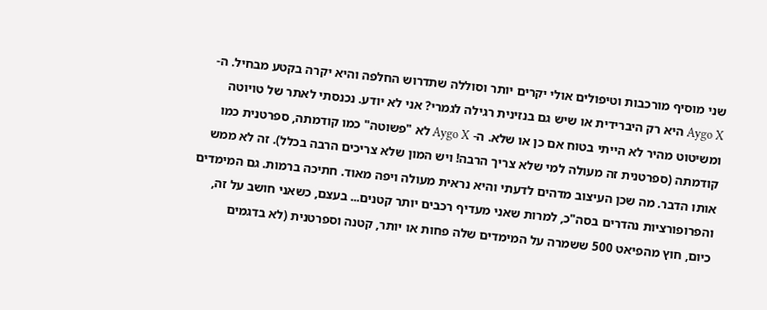שני מוסיף מורכבות וטיפולים אולי יקרים יותר וסוללה שתדרוש החלפה והיא יקרה בקטע מבחיל. ה- Aygo X היא רק היברידית או שיש גם בנזינית רגילה לגמרי? אני לא יודע. נכנסתי לאתר של טויוטה ומשיטוט מהיר לא הייתי בטוח אם כן או שלא. ה- Aygo X לא "פשוטה" כמו קודמתה, ספרטנית כמו קודמתה (ספרטנית זה מעולה למי שלא צריך הרבה! ויש המון שלא צריכים הרבה בכלל). זה לא ממש אותו הדבר. מה שכן העיצוב מדהים לדעתי והיא נראית מעולה ויפה מאוד. חתיכה ברמות. גם המימדים והפרופורציות נהדרים בסה"כ, למרות שאני מעדיף רכבים יותר קטנים... בעצם, כשאני חושב על זה, כיום, חוץ מהפיאט 500 ששמרה על המימדים שלה פחות או יותר, קטנה וספרטנית (לא בדגמים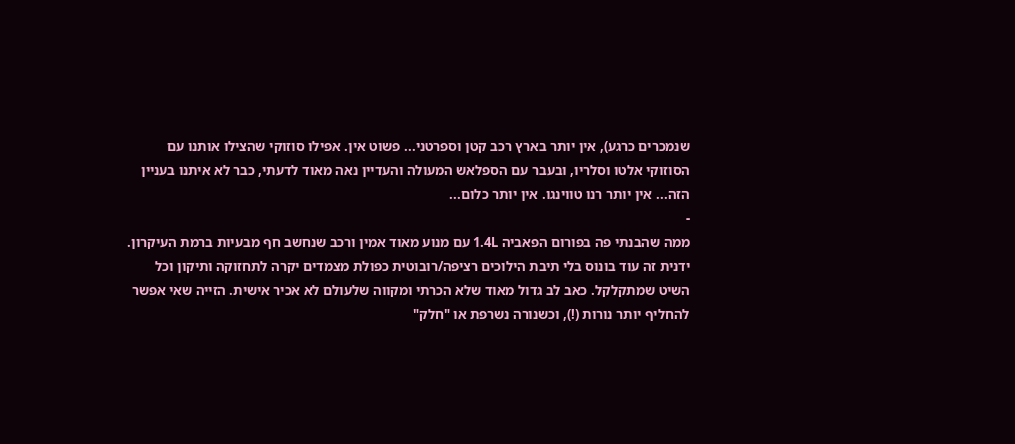שנמכרים כרגע), אין יותר בארץ רכב קטן וספרטני... פשוט אין. אפילו סוזוקי שהצילו אותנו עם הסוזוקי אלטו וסלריו, ובעבר עם הספלאש המעולה והעדיין נאה מאוד לדעתי, כבר לא איתנו בעניין הזה... אין יותר רנו טווינגו. אין יותר כלום...
-
ממה שהבנתי פה בפורום הפאביה 1.4L עם מנוע מאוד אמין ורכב שנחשב חף מבעיות ברמת העיקרון. ידנית זה עוד בונוס בלי תיבת הילוכים רציפה/רובוטית כפולת מצמדים יקרה לתחזוקה ותיקון וכל השיט שמתקלקל. כאב לב גדול מאוד שלא הכרתי ומקווה שלעולם לא אכיר אישית. הזייה שאי אפשר להחליף יותר נורות (!), וכשנורה נשרפת או "חלק"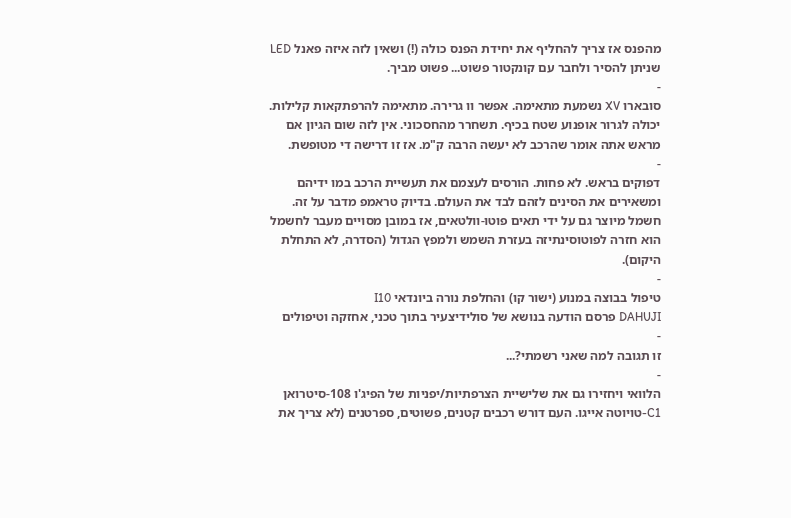מהפנס אז צריך להחליף את יחידת הפנס כולה (!) ושאין לזה איזה פאנל LED שניתן להסיר ולחבר עם קונקטור פשוט... פשוט מביך.
-
סובארו XV נשמעת מתאימה. אפשר וו גרירה. מתאימה להרפתקאות קלילות. יכולה לגרור אופנוע שטח בכיף. תשחרר מהחסכוני. אין לזה שום הגיון אם מראש אתה אומר שהרכב לא יעשה הרבה ק"מ. אז זו דרישה די מטופשת.
-
דפוקים בראש. לא פחות. הורסים לעצמם את תעשיית הרכב במו ידיהם ומשאירים את הסינים לזהם לבד את העולם. בדיוק טראמפ מדבר על זה. חשמל מיוצר גם על ידי תאים פוטו-וולטאים, אז במובן מסויים מעבר לחשמל הוא חזרה לפוטוסינתיזה בעזרת השמש ולמפץ הגדול (הסדרה, לא התחלת היקום).
-
טיפול בבוצה במנוע (ישור קו) והחלפת נורה ביונדאי I10
DAHUJI פרסם הודעה בנושא של סולידיצעיר בתוך טכני, אחזקה וטיפולים
-
זו תגובה למה שאני רשמתי?...
-
הלוואי ויחזירו גם את שלישיית הצרפתיות/יפניות של הפיג'ו 108-סיטרואן C1-טויוטה אייגו. העם דורש רכבים קטנים, פשוטים, ספרטנים (לא צריך את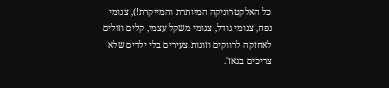כל האלקטרוניקה המיותרת והמייקרת!), צנומי נפח, צנומי גודל, צנומי משקל עצמי, קלים וזולים לאחזקה לרווקים וזוגות צעירים בלי ילדים שלא צריכים בגאז'.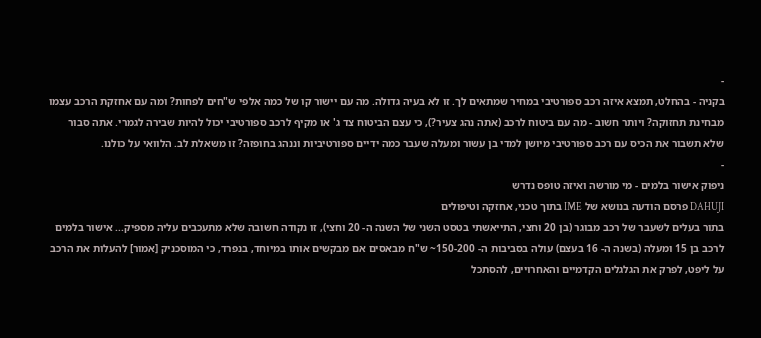-
בקניה - בהחלט, תמצא איזה רכב ספורטיבי במחיר שמתאים לך. זו לא בעיה גדולה. מה עם יישור קו של כמה אלפי ש"חים לפחות? ומה עם אחזקת הרכב עצמו מבחינת תחזוקה? ויותר חשוב - מה עם ביטוח לרכב (אתה נהג צעיר?), כי עצם הביטוח צד ג' או מקיף לרכב ספורטיבי יכול להיות שבירה לגמרי. אתה סבור שלא תשבור את הכיס עם רכב ספורטיבי מיושן למדי בן עשור ומעלה שעבר כמה ידיים ספורטיביות וננהג בחופזה? זו משאלת לב. הלוואי על כולנו.
-
ניפוק אישור בלמים - מי מורשה ואיזה טופס נדרש
DAHUJI פרסם הודעה בנושא של IME בתוך טכני, אחזקה וטיפולים
בתור בעלים לשעבר של רכב מבוגר (בן 20 וחצי, התייאשתי בטסט השני של השנה ה- 20 וחצי), זו נקודה חשובה שלא מתעכבים עליה מספיק... אישור בלמים לרכב בן 15 ומעלה (בשנה ה- 16 בעצם) עולה בסביבות ה- 150-200~ ש"ח מבאסים אם מבקשים אותו במיוחד, בנפרד, כי המוסכניק [אמור] להעלות את הרכב על ליפט, לפרק את הגלגלים הקדמיים והאחרויים, להסתכל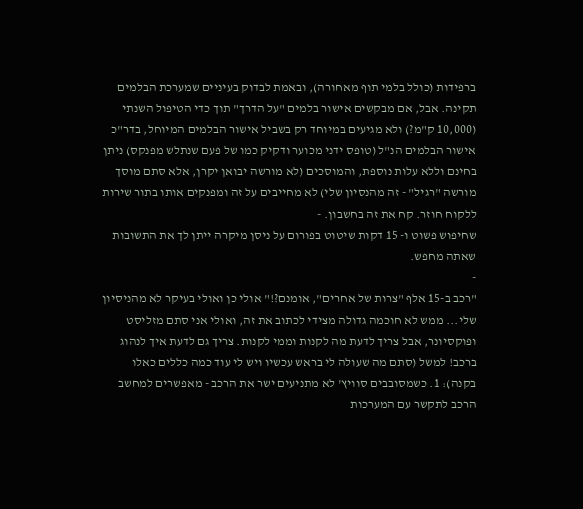ברפידות (כולל בלמי תוף מאחורה), ובאמת לבדוק בעיניים שמערכת הבלמים תקינה. אבל, אם מבקשים אישור בלמים "על הדרך" תוך כדי הטיפול השנתי (10,000 ק"מ?) ולא מגיעים במיוחד רק בשביל אישור הבלמים המיוחל, בדר"כ אישור הבלמים הנ"ל (טופס ידני מכוער ודקיק כמו של פעם שנתלש מפנקס) ניתן בחינם וללא עלות נוספת, והמוסכים (לא מורשה יבואן יקרן, אלא סתם מוסך מורשה "רגיל" - זה מהנסיון שלי) לא מחייבים על זה ומפנקים אותו בתור שירות ללקוח חוזר. קח את זה בחשבון. -
שחיפוש פשוט ו- 15 דקות שיטוט בפורום על ניסן מיקרה ייתן לך את התשובות שאתה מחפש.
-
"רכב ב-15 אלף "צרות של אחרים", אומנם?!" אולי כן ואולי בעיקר לא מהניסיון שלי... ממש לא חוכמה גדולה מצידי לכתוב את זה, ואולי אני סתם מזליסט ופוקסיונר, אבל צריך לדעת מה לקנות וממי לקנות. צריך גם לדעת איך לנהוג ברכב! למשל (סתם מה שעולה לי בראש עכשיו ויש לי עוד כמה כללים כאלו בקנה): 1. כשמסובבים סוויץ' לא מתניעים ישר את הרכב - מאפשרים למחשב הרכב לתקשר עם המערכות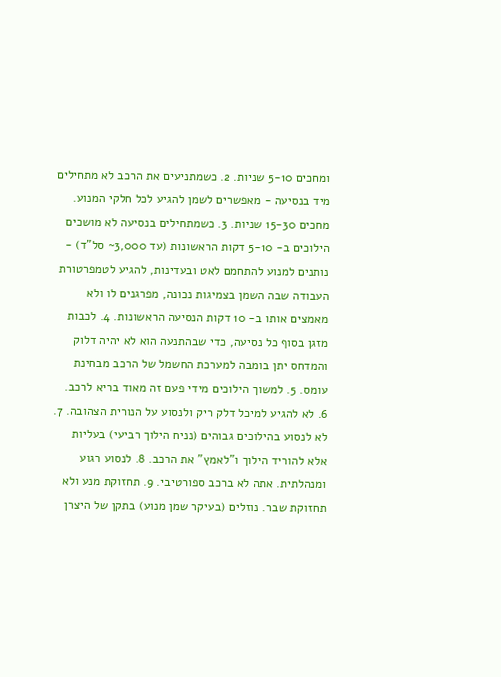ומחכים 5-10 שניות. 2. כשמתניעים את הרכב לא מתחילים מיד בנסיעה - מאפשרים לשמן להגיע לכל חלקי המנוע. מחכים 15-30 שניות. 3. כשמתחילים בנסיעה לא מושכים הילוכים ב- 5-10 דקות הראשונות (עד 3,000~ סל"ד) - נותנים למנוע להתחמם לאט ובעדינות, להגיע לטמפרטורת העבודה שבה השמן בצמיגות נכונה, מפרגנים לו ולא מאמצים אותו ב- 10 דקות הנסיעה הראשונות. 4. לכבות מזגן בסוף כל נסיעה, כדי שבהתנעה הוא לא יהיה דלוק והמדחס יתן בומבה למערכת החשמל של הרכב מבחינת עומס. 5. למשוך הילוכים מידי פעם זה מאוד בריא לרכב. 6. לא להגיע למיכל דלק ריק ולנסוע על הנורית הצהובה. 7. לא לנסוע בהילוכים גבוהים (נניח הילוך רביעי) בעליות אלא להוריד הילוך ו"לאמץ" את הרכב. 8. לנסוע רגוע ומנהלתית. אתה לא ברכב ספורטיבי. 9. תחזוקת מנע ולא תחזוקת שבר. נוזלים (בעיקר שמן מנוע) בתקן של היצרן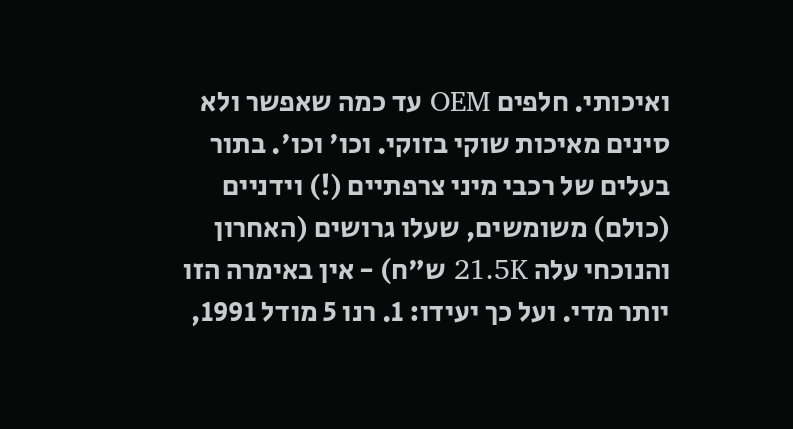ואיכותי. חלפים OEM עד כמה שאפשר ולא סינים מאיכות שוקי בזוקי. וכו' וכו'. בתור בעלים של רכבי מיני צרפתיים (!) וידניים (כולם) משומשים, שעלו גרושים (האחרון והנוכחי עלה 21.5K ש"ח) - אין באימרה הזו יותר מדי. ועל כך יעידו: 1. רנו 5 מודל 1991,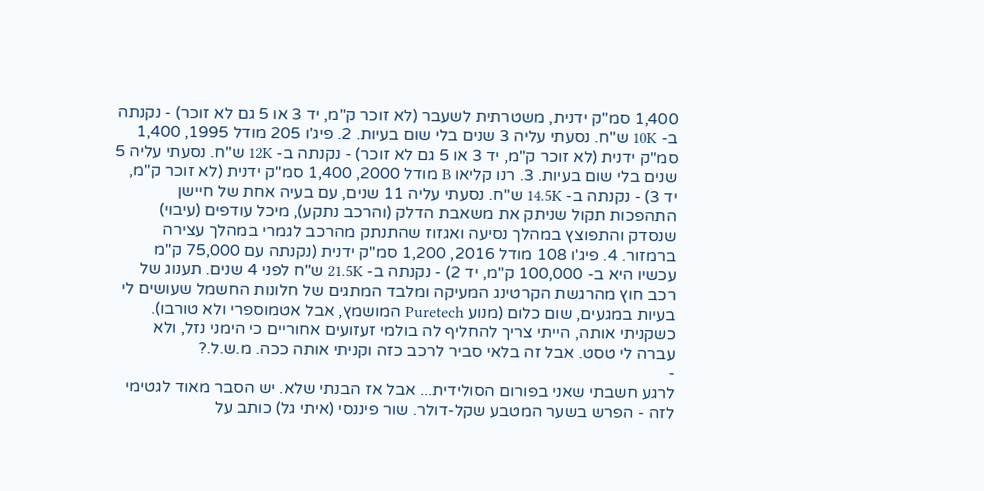1,400 סמ"ק ידנית, משטרתית לשעבר (לא זוכר ק"מ, יד 3 או 5 גם לא זוכר) - נקנתה ב- 10K ש"ח. נסעתי עליה 3 שנים בלי שום בעיות. 2. פיג'ו 205 מודל 1995, 1,400 סמ"ק ידנית (לא זוכר ק"מ, יד 3 או 5 גם לא זוכר) - נקנתה ב- 12K ש"ח. נסעתי עליה 5 שנים בלי שום בעיות. 3. רנו קליאו B מודל 2000, 1,400 סמ"ק ידנית (לא זוכר ק"מ, יד 3) - נקנתה ב- 14.5K ש"ח. נסעתי עליה 11 שנים, עם בעיה אחת של חיישן התהפכות תקול שניתק את משאבת הדלק (והרכב נתקע), מיכל עודפים (עיבוי) שנסדק והתפוצץ במהלך נסיעה ואגזוז שהתנתק מהרכב לגמרי במהלך עצירה ברמזור. 4. פיג'ו 108 מודל 2016, 1,200 סמ"ק ידנית (נקנתה עם 75,000 ק"מ עכשיו היא ב- 100,000 ק"מ, יד 2) - נקנתה ב- 21.5K ש"ח לפני 4 שנים. תענוג של רכב חוץ מהרגשת הקרטינג המעיקה ומלבד המתגים של חלונות החשמל שעושים לי בעיות במגעים, שום כלום (מנוע Puretech המושמץ, אבל אטמוספרי ולא טורבו). כשקניתי אותה, הייתי צריך להחליף לה בולמי זעזועים אחוריים כי הימני נזל, ולא עברה לי טסט. אבל זה בלאי סביר לרכב כזה וקניתי אותה ככה. מ.ש.ל.?
-
לרגע חשבתי שאני בפורום הסולידית... אבל אז הבנתי שלא. יש הסבר מאוד לגטימי לזה - הפרש בשער המטבע שקל-דולר. שור פיננסי (איתי גל) כותב על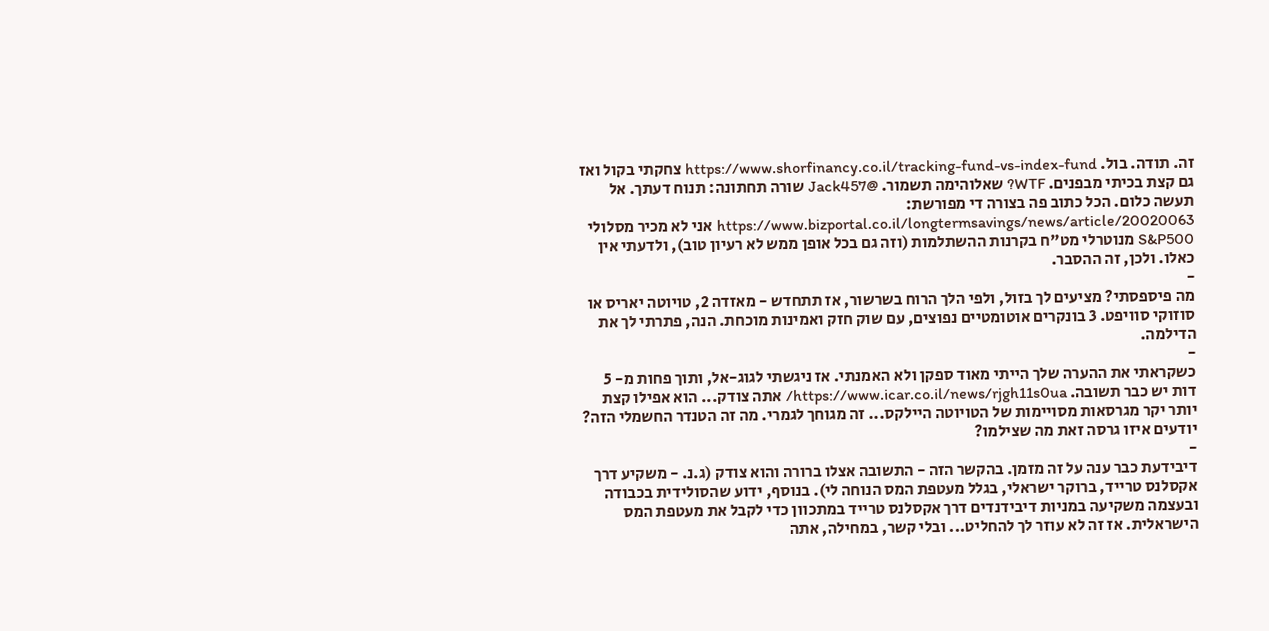זה. תודה. בול. https://www.shorfinancy.co.il/tracking-fund-vs-index-fund צחקתי בקול ואז גם קצת בכיתי מבפנים. WTF? שאלוהימה תשמור. @Jack457 שורה תחתונה: תנוח דעתך. אל תעשה כלום. הכל כתוב פה בצורה די מפורשת: https://www.bizportal.co.il/longtermsavings/news/article/20020063 אני לא מכיר מסלולי S&P500 מנוטרלי מט"ח בקרנות ההשתלמות (וזה גם בכל אופן ממש לא רעיון טוב), ולדעתי אין כאלו. ולכן, זה ההסבר.
-
מה פיספסתי? מציעים לך בזול, ולפי הלך הרוח בשרשור, אז תתחדש - מאזדה 2, טויוטה יאריס או סוזוקי סוויפט. 3 בונקרים אוטומטיים נפוצים, עם שוק חזק ואמינות מוכחת. הנה, פתרתי לך את הדילמה.
-
כשקראתי את ההערה שלך הייתי מאוד ספקן ולא האמנתי. אז ניגשתי לגוג-אל, ותוך פחות מ- 5 דות יש כבר תשובה. https://www.icar.co.il/news/rjgh11s0ua/ אתה צודק... הוא אפילו קצת יותר יקר מגרסאות מסויימות של הטויוטה היילקס... זה מגוחך לגמרי. מה זה הטנדר החשמלי הזה? יודעים איזו גרסה זאת מה שצילמו?
-
דיבידעת כבר ענה על זה מזמן. בהקשר הזה - התשובה אצלו ברורה והוא צודק (ג.נ. - משקיע דרך אקסלנס טרייד, ברוקר ישראלי, בגלל מעטפת המס הנוחה לי). בנוסף, ידוע שהסולידית בכבודה ובעצמה משקיעה במניות דיבידנדים דרך אקסלנס טרייד במתכוון כדי לקבל את מעטפת המס הישראלית. אז זה לא עוזר לך להחליט... ובלי קשר, במחילה, אתה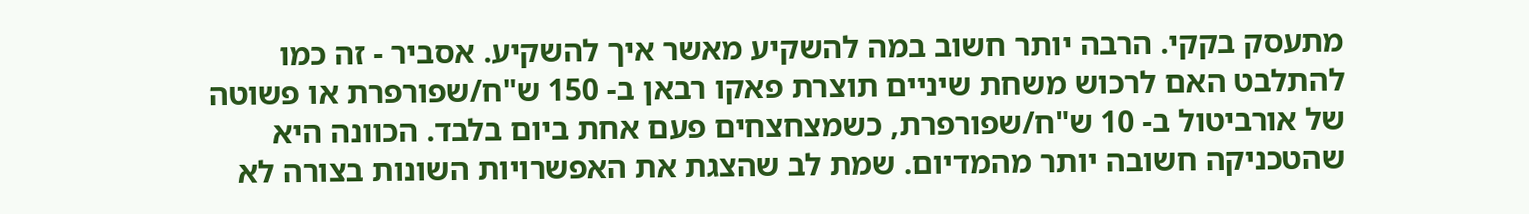מתעסק בקקי. הרבה יותר חשוב במה להשקיע מאשר איך להשקיע. אסביר - זה כמו להתלבט האם לרכוש משחת שיניים תוצרת פאקו רבאן ב- 150 ש"ח/שפורפרת או פשוטה של אורביטול ב- 10 ש"ח/שפורפרת, כשמצחצחים פעם אחת ביום בלבד. הכוונה היא שהטכניקה חשובה יותר מהמדיום. שמת לב שהצגת את האפשרויות השונות בצורה לא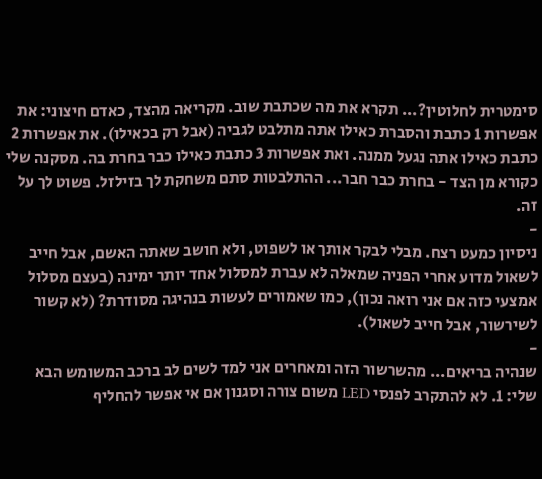סימטרית לחלוטין?... תקרא את מה שכתבת שוב. מקריאה מהצד, כאדם חיצוני: את אפשרות 1 כתבת והסברת כאילו אתה מתלבט לגביה (אבל רק בכאילו). את אפשרות 2 כתבת כאילו אתה נגעל ממנה. ואת אפשרות 3 כתבת כאילו כבר בחרת בה. מסקנה שלי כקורא מן הצד - בחרת כבר חבר... ההתלבטות סתם משחקת לך בזילזל. פשוט לך על זה.
-
ניסיון כמעט רצח. מבלי לבקר אותך או לשפוט, ולא חושב שאתה האשם, אבל חייב לשאול מדוע אחרי הפניה שמאלה לא עברת למסלול אחד יותר ימינה (בעצם מסלול אמצעי כזה אם אני רואה נכון), כמו שאמורים לעשות בנהיגה מסודרת? (לא קשור לשירשור, אבל חייב לשאול).
-
שנהיה בריאים... מהשרשור הזה ומאחרים אני למד לשים לב ברכב המשומש הבא שלי: 1. לא להתקרב לפנסי LED משום צורה וסגנון אם אי אפשר להחליף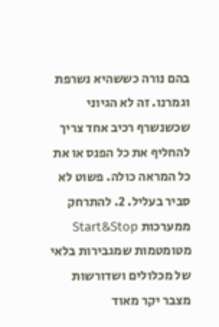בהם נורה כששהיא נשרפת וגמרנו. זה לא הגיוני שכשנשרף רכיב אחד צריך להחליף את כל הפנס או את כל המראה כולה. פשוט לא סביר בעליל. 2. להתרחק ממערכות Start&Stop מטומטמות שמגבירות בלאי של מכלולים ושדורשות מצבר יקר מאוד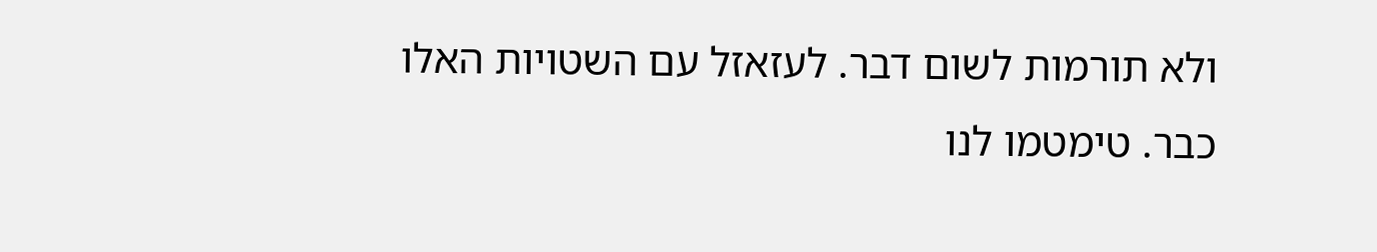ולא תורמות לשום דבר. לעזאזל עם השטויות האלו כבר. טימטמו לנו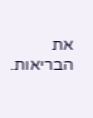את הבריאות.